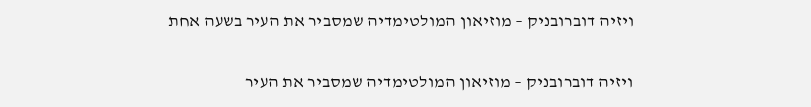ויזיה דוברובניק – מוזיאון המולטימדיה שמסביר את העיר בשעה אחת

ויזיה דוברובניק – מוזיאון המולטימדיה שמסביר את העיר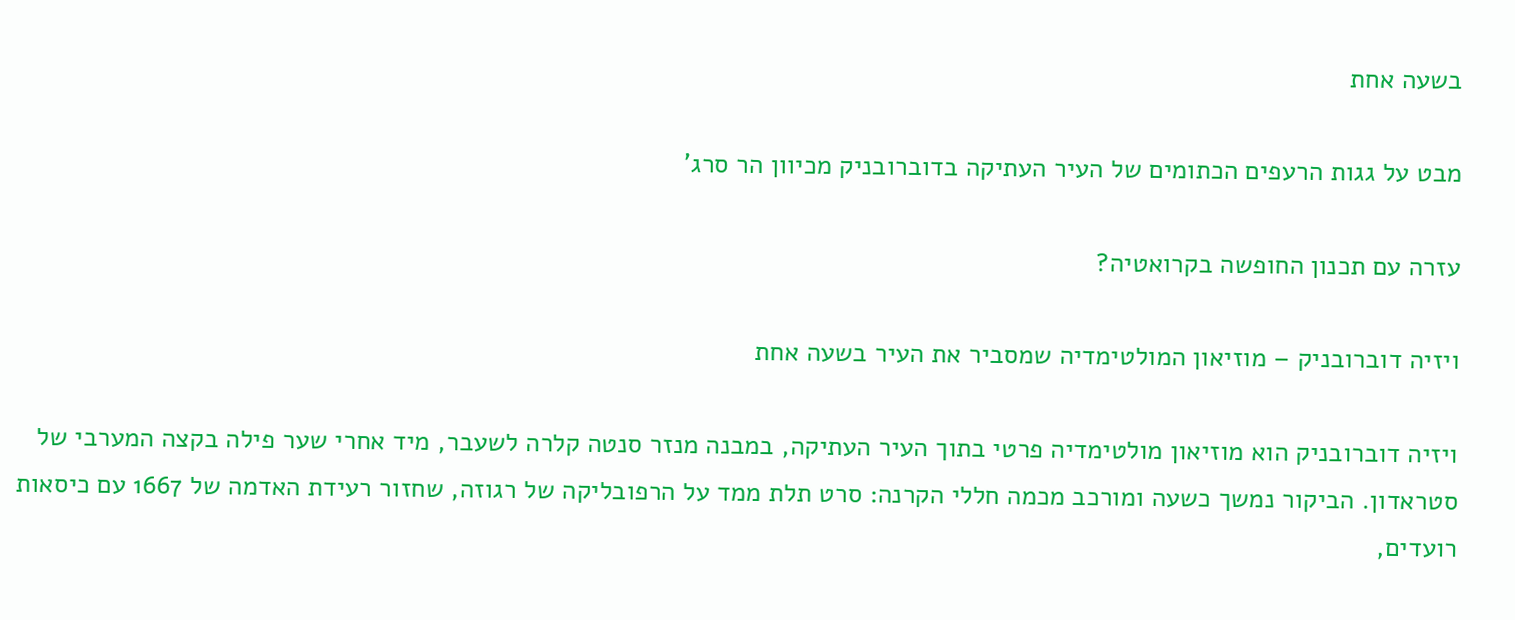בשעה אחת

מבט על גגות הרעפים הכתומים של העיר העתיקה בדוברובניק מכיוון הר סרג'

עזרה עם תכנון החופשה בקרואטיה?

ויזיה דוברובניק – מוזיאון המולטימדיה שמסביר את העיר בשעה אחת

ויזיה דוברובניק הוא מוזיאון מולטימדיה פרטי בתוך העיר העתיקה, במבנה מנזר סנטה קלרה לשעבר, מיד אחרי שער פילה בקצה המערבי של סטראדון. הביקור נמשך כשעה ומורכב מכמה חללי הקרנה: סרט תלת ממד על הרפובליקה של רגוזה, שחזור רעידת האדמה של 1667 עם כיסאות רועדים,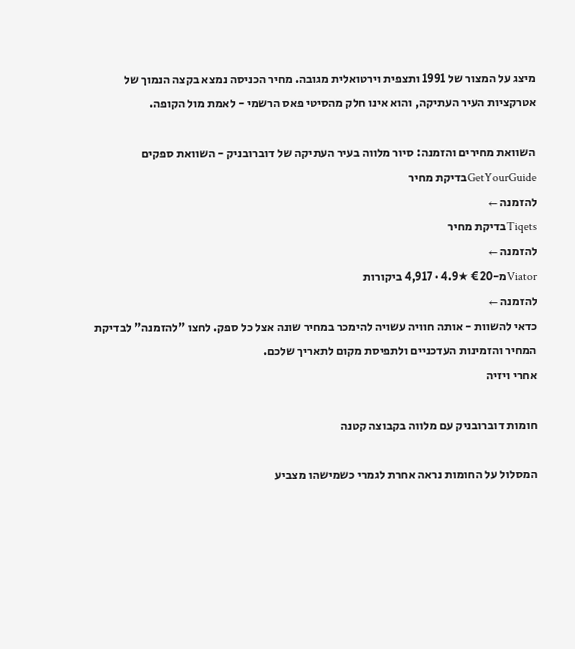מיצג על המצור של 1991 ותצפית וירטואלית מגובה. מחיר הכניסה נמצא בקצה הנמוך של אטרקציות העיר העתיקה, והוא אינו חלק מהסיטי פאס הרשמי - לאמת מול הקופה.

השוואת מחירים והזמנה: סיור מלווה בעיר העתיקה של דוברובניק - השוואת ספקים
GetYourGuideבדיקת מחיר
להזמנה ←
Tiqetsבדיקת מחיר
להזמנה ←
Viatorמ-€20 ★4.9 · 4,917 ביקורות
להזמנה ←
כדאי להשוות - אותה חוויה עשויה להימכר במחיר שונה אצל כל ספק. לחצו "להזמנה" לבדיקת המחיר והזמינות העדכניים ולתפיסת מקום לתאריך שלכם.
אחרי ויזיה

חומות דוברובניק עם מלווה בקבוצה קטנה

המסלול על החומות נראה אחרת לגמרי כשמישהו מצביע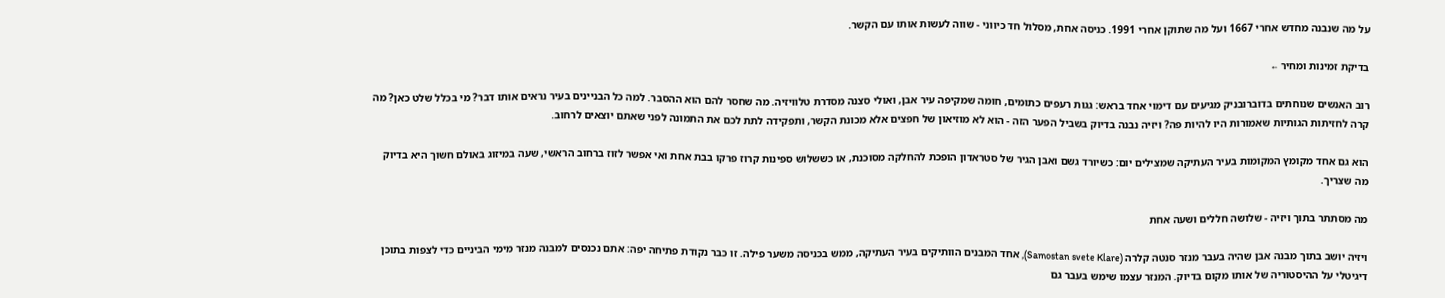על מה שנבנה מחדש אחרי 1667 ועל מה שתוקן אחרי 1991. כניסה אחת, מסלול חד כיווני - שווה לעשות אותו עם הקשר.

בדיקת זמינות ומחיר ←

רוב האנשים שנוחתים בדוברובניק מגיעים עם דימוי אחד בראש: גגות רעפים כתומים, חומה שמקיפה עיר אבן, ואולי סצנה מסדרת טלוויזיה. מה שחסר להם הוא ההסבר. למה כל הבניינים בעיר נראים אותו דבר? מי בכלל שלט כאן? מה קרה לחזיתות הגותיות שאמורות היו להיות פה? ויזיה נבנה בדיוק בשביל הפער הזה - הוא לא מוזיאון של חפצים אלא מכונת הקשר, ותפקידה לתת לכם את התמונה לפני שאתם יוצאים לרחוב.

הוא גם אחד מקומץ המקומות בעיר העתיקה שמצילים יום: כשיורד גשם ואבן הגיר של סטראדון הופכת להחלקה מסוכנת, או כששלוש ספינות קרוז פרקו בבת אחת ואי אפשר לזוז ברחוב הראשי, שעה במיזוג באולם חשוך היא בדיוק מה שצריך.

מה מסתתר בתוך ויזיה - שלושה חללים ושעה אחת

ויזיה יושב בתוך מבנה אבן שהיה בעבר מנזר סנטה קלרה (Samostan svete Klare), אחד המבנים הוותיקים בעיר העתיקה, ממש בכניסה משער פילה. זו כבר נקודת פתיחה יפה: אתם נכנסים למבנה מנזר מימי הביניים כדי לצפות בתוכן דיגיטלי על ההיסטוריה של אותו מקום בדיוק. המנזר עצמו שימש בעבר גם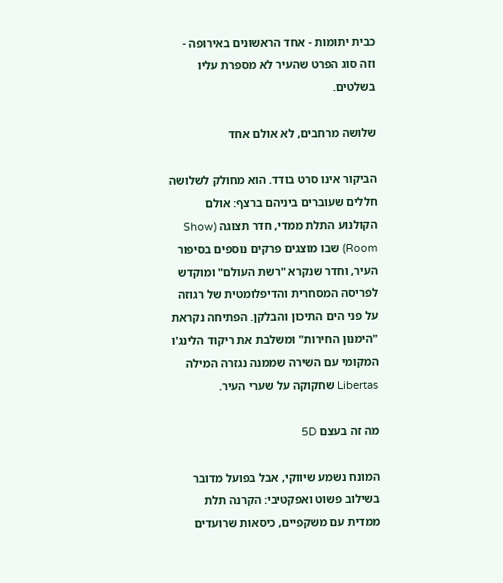כבית יתומות - אחד הראשונים באירופה - וזה סוג הפרט שהעיר לא מספרת עליו בשלטים.

שלושה מרחבים, לא אולם אחד

הביקור אינו סרט בודד. הוא מחולק לשלושה חללים שעוברים ביניהם ברצף: אולם הקולנוע התלת ממדי, חדר תצוגה (Show Room) שבו מוצגים פרקים נוספים בסיפור העיר, וחדר שנקרא "רשת העולם" ומוקדש לפריסה המסחרית והדיפלומטית של רגוזה על פני הים התיכון והבלקן. הפתיחה נקראת "הימנון החירות" ומשלבת את ריקוד הלינג'ו המקומי עם השירה שממנה נגזרה המילה Libertas שחקוקה על שערי העיר.

מה זה בעצם 5D

המונח נשמע שיווקי, אבל בפועל מדובר בשילוב פשוט ואפקטיבי: הקרנה תלת ממדית עם משקפיים, כיסאות שרועדים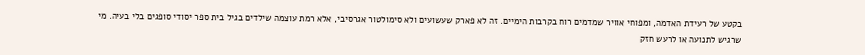בקטע של רעידת האדמה, ומפוחי אוויר שמדמים רוח בקרבות הימיים. זה לא פארק שעשועים ולא סימולטור אגרסיבי, אלא רמת עוצמה שילדים בגיל בית ספר יסודי סופגים בלי בעיה. מי שרגיש לתנועה או לרעש חזק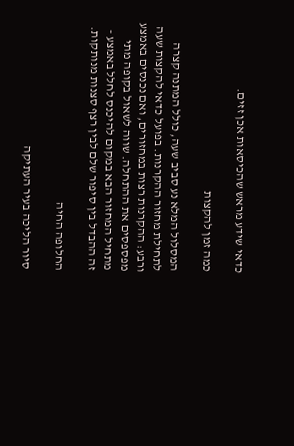כדאי שידע מראש שהכיסאות אכן זזים.

כמה זמן להקצות

המסלול המלא נע סביב שעה, כולל המתנה קצרה לתחילת מחזור ההקרנות. בפועל כדאי להקצות שעה ורבע: ההקרנות רצות במחזורים, ואם נכנסים באמצע מפספסים את ההתחלה. שווה לשאול בקופה מתי מתחיל המחזור הבא במקום להיכנס לחלל באמצע - זה ההבדל בין סיפור שלם לבין רצף סצנות מנותקות.

החלופה החיה

סיור הליכה בעיר העתיקה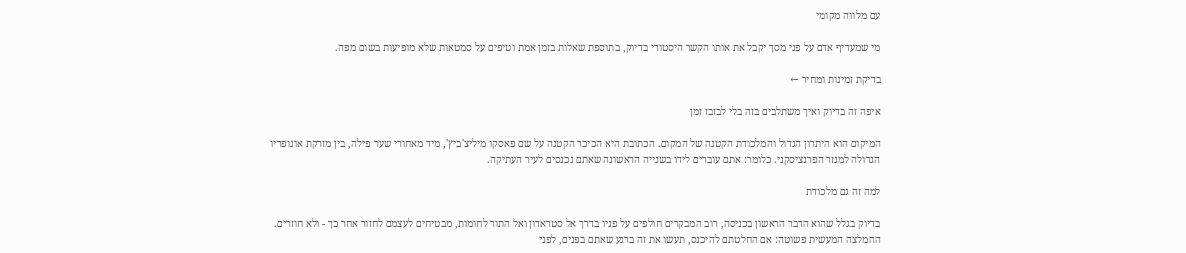עם מלווה מקומי

מי שמעדיף אדם על פני מסך יקבל את אותו הקשר היסטורי בדיוק, בתוספת שאלות בזמן אמת וטיפים על סמטאות שלא מופיעות בשום מפה.

בדיקת זמינות ומחיר ←

איפה זה בדיוק ואיך משתלבים בזה בלי לבזבז זמן

המיקום הוא היתרון הגדול והמלכודת הקטנה של המקום. הכתובת היא הכיכר הקטנה על שם פאסקו מיליצ'ביץ', מיד מאחורי שער פילה, בין מזרקת אונופריו הגדולה למנזר הפרנציסקני. כלומר: אתם עוברים לידו בשנייה הראשונה שאתם נכנסים לעיר העתיקה.

למה זה גם מלכודת

בדיוק בגלל שהוא הדבר הראשון בכניסה, רוב המבקרים חולפים על פניו בדרך אל סטראדון ואל התור לחומות, מבטיחים לעצמם לחזור אחר כך - ולא חוזרים. ההמלצה המעשית פשוטה: אם החלטתם להיכנס, תעשו את זה ברגע שאתם בפנים, לפני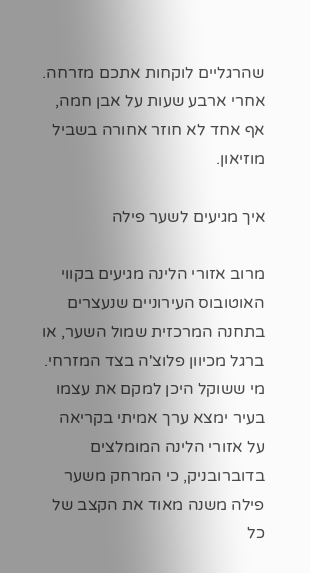שהרגליים לוקחות אתכם מזרחה. אחרי ארבע שעות על אבן חמה, אף אחד לא חוזר אחורה בשביל מוזיאון.

איך מגיעים לשער פילה

מרוב אזורי הלינה מגיעים בקווי האוטובוס העירוניים שנעצרים בתחנה המרכזית שמול השער, או ברגל מכיוון פלוצ'ה בצד המזרחי. מי ששוקל היכן למקם את עצמו בעיר ימצא ערך אמיתי בקריאה על אזורי הלינה המומלצים בדוברובניק, כי המרחק משער פילה משנה מאוד את הקצב של כל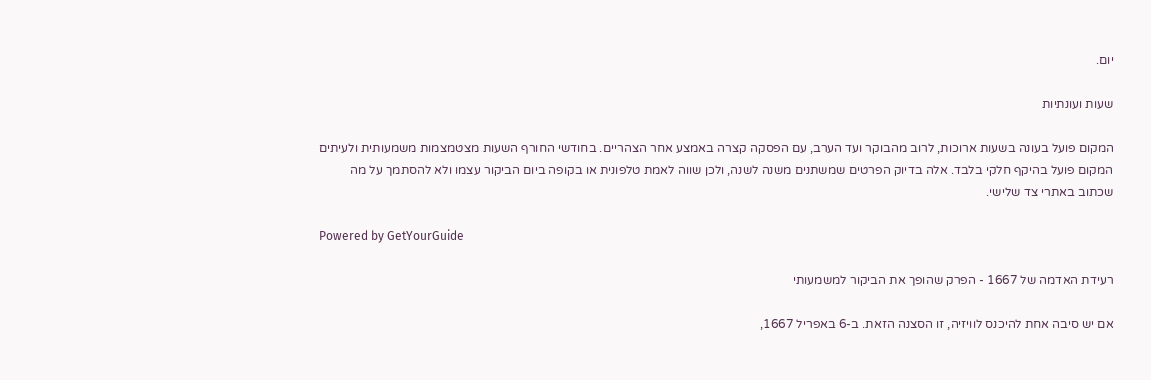יום.

שעות ועונתיות

המקום פועל בעונה בשעות ארוכות, לרוב מהבוקר ועד הערב, עם הפסקה קצרה באמצע אחר הצהריים. בחודשי החורף השעות מצטמצמות משמעותית ולעיתים המקום פועל בהיקף חלקי בלבד. אלה בדיוק הפרטים שמשתנים משנה לשנה, ולכן שווה לאמת טלפונית או בקופה ביום הביקור עצמו ולא להסתמך על מה שכתוב באתרי צד שלישי.

Powered by GetYourGuide

רעידת האדמה של 1667 - הפרק שהופך את הביקור למשמעותי

אם יש סיבה אחת להיכנס לוויזיה, זו הסצנה הזאת. ב-6 באפריל 1667,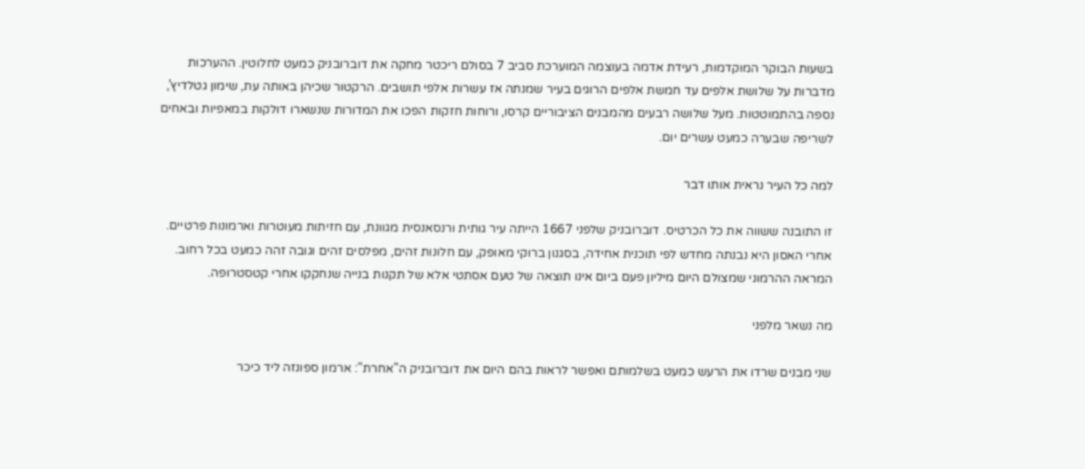בשעות הבוקר המוקדמות, רעידת אדמה בעוצמה המוערכת סביב 7 בסולם ריכטר מחקה את דוברובניק כמעט לחלוטין. ההערכות מדברות על שלושת אלפים עד חמשת אלפים הרוגים בעיר שמנתה אז עשרות אלפי תושבים. הרקטור שכיהן באותה עת, שימון גטלדיץ', נספה בהתמוטטות. מעל שלושה רבעים מהמבנים הציבוריים קרסו, ורוחות חזקות הפכו את המדורות שנשארו דולקות במאפיות ובאחים לשריפה שבערה כמעט עשרים יום.

למה כל העיר נראית אותו דבר

זו התובנה ששווה את כל הכרטיס. דוברובניק שלפני 1667 הייתה עיר גותית ורנסאנסית מגוונת, עם חזיתות מעוטרות וארמונות פרטיים. אחרי האסון היא נבנתה מחדש לפי תוכנית אחידה, בסגנון ברוקי מאופק, עם חלונות זהים, מפלסים זהים וגובה זהה כמעט בכל רחוב. המראה ההרמוני שמצולם היום מיליון פעם ביום אינו תוצאה של טעם אסתטי אלא של תקנות בנייה שנחקקו אחרי קטסטרופה.

מה נשאר מלפני

שני מבנים שרדו את הרעש כמעט בשלמותם ואפשר לראות בהם היום את דוברובניק ה"אחרת": ארמון ספונזה ליד כיכר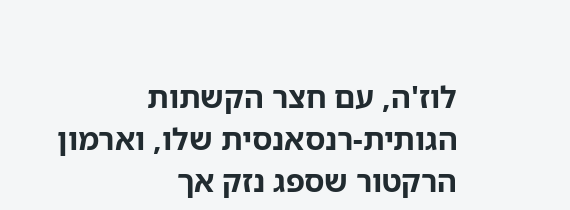לוז'ה, עם חצר הקשתות הגותית-רנסאנסית שלו, וארמון הרקטור שספג נזק אך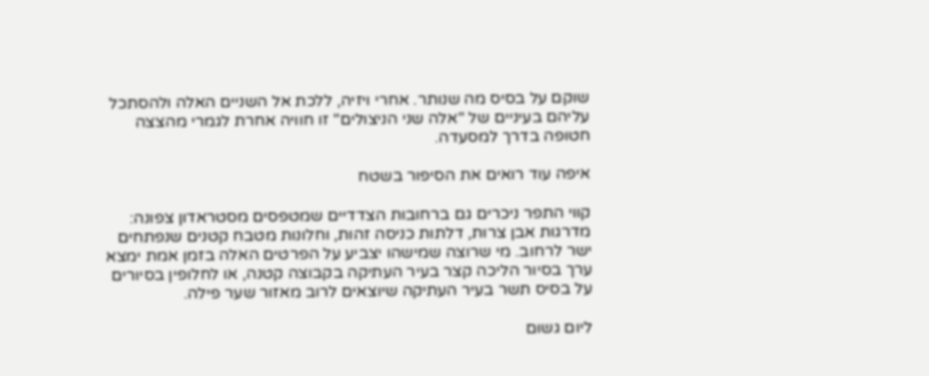שוקם על בסיס מה שנותר. אחרי ויזיה, ללכת אל השניים האלה ולהסתכל עליהם בעיניים של "אלה שני הניצולים" זו חוויה אחרת לגמרי מהצצה חטופה בדרך למסעדה.

איפה עוד רואים את הסיפור בשטח

קווי התפר ניכרים גם ברחובות הצדדיים שמטפסים מסטראדון צפונה: מדרגות אבן צרות, דלתות כניסה זהות, וחלונות מטבח קטנים שנפתחים ישר לרחוב. מי שרוצה שמישהו יצביע על הפרטים האלה בזמן אמת ימצא ערך בסיור הליכה קצר בעיר העתיקה בקבוצה קטנה, או לחלופין בסיורים על בסיס תשר בעיר העתיקה שיוצאים לרוב מאזור שער פילה.

ליום גשום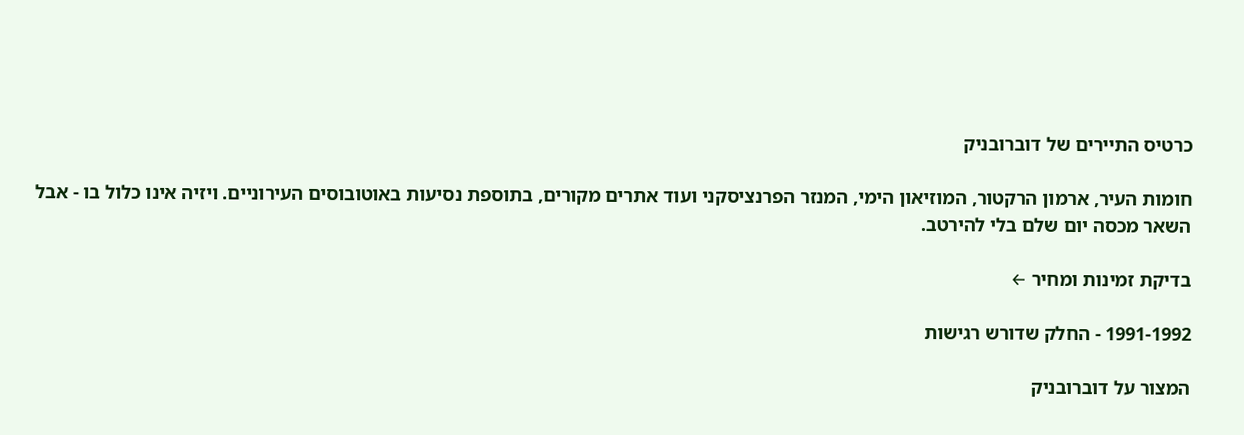כרטיס התיירים של דוברובניק

חומות העיר, ארמון הרקטור, המוזיאון הימי, המנזר הפרנציסקני ועוד אתרים מקורים, בתוספת נסיעות באוטובוסים העירוניים. ויזיה אינו כלול בו - אבל השאר מכסה יום שלם בלי להירטב.

בדיקת זמינות ומחיר ←

1991-1992 - החלק שדורש רגישות

המצור על דוברובניק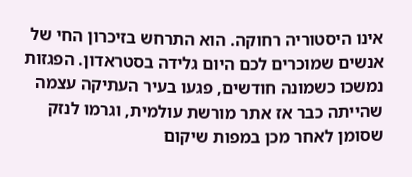אינו היסטוריה רחוקה. הוא התרחש בזיכרון החי של אנשים שמוכרים לכם היום גלידה בסטראדון. הפגזות נמשכו כשמונה חודשים, פגעו בעיר העתיקה עצמה שהייתה כבר אז אתר מורשת עולמית, וגרמו לנזק שסומן לאחר מכן במפות שיקום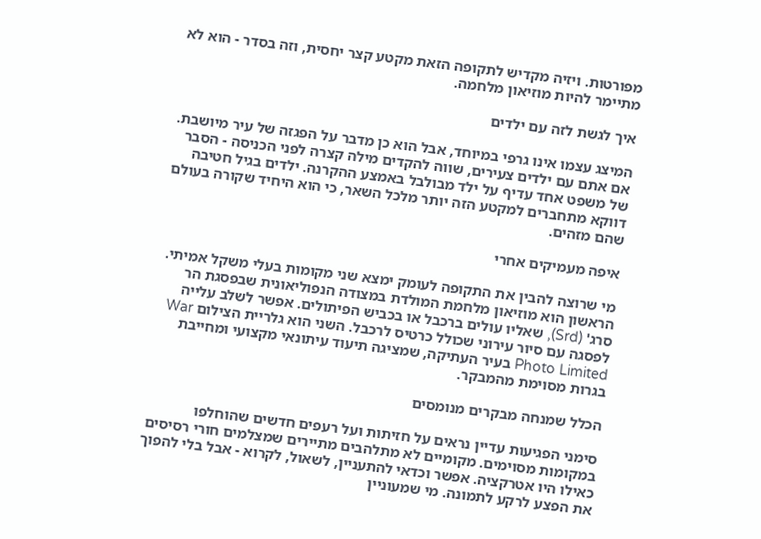מפורטות. ויזיה מקדיש לתקופה הזאת מקטע קצר יחסית, וזה בסדר - הוא לא מתיימר להיות מוזיאון מלחמה.

איך לגשת לזה עם ילדים

המיצג עצמו אינו גרפי במיוחד, אבל הוא כן מדבר על הפגזה של עיר מיושבת. אם אתם עם ילדים צעירים, שווה להקדים מילה קצרה לפני הכניסה - הסבר של משפט אחד עדיף על ילד מבולבל באמצע ההקרנה. ילדים בגיל חטיבה דווקא מתחברים למקטע הזה יותר מלכל השאר, כי הוא היחיד שקורה בעולם שהם מזהים.

איפה מעמיקים אחרי

מי שרוצה להבין את התקופה לעומק ימצא שני מקומות בעלי משקל אמיתי. הראשון הוא מוזיאון מלחמת המולדת במצודה הנפוליאונית שבפסגת הר סרג' (Srd), שאליו עולים ברכבל או בכביש הפיתולים. אפשר לשלב עלייה לפסגה עם סיור עירוני שכולל כרטיס לרכבל. השני הוא גלריית הצילום War Photo Limited בעיר העתיקה, שמציגה תיעוד עיתונאי מקצועי ומחייבת בגרות מסוימת מהמבקר.

הכלל שמנחה מבקרים מנומסים

סימני הפגיעות עדיין נראים על חזיתות ועל רעפים חדשים שהוחלפו במקומות מסוימים. מקומיים לא מתלהבים מתיירים שמצלמים חורי רסיסים כאילו היו אטרקציה. אפשר וכדאי להתעניין, לשאול, לקרוא - אבל בלי להפוך את הפצע לרקע לתמונה. מי שמעוניין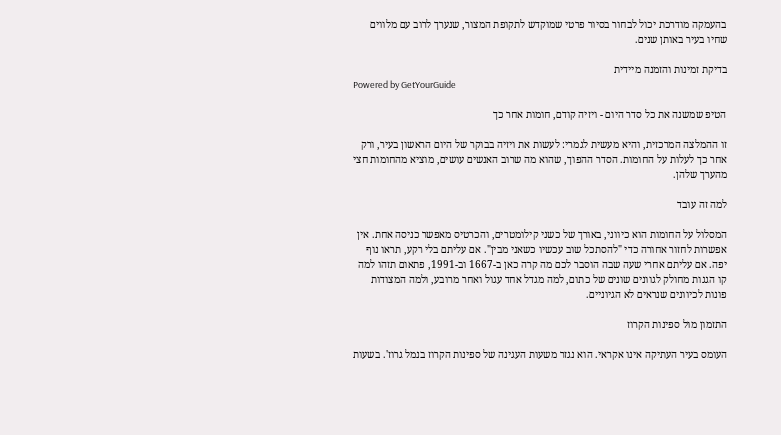בהעמקה מודרכת יכול לבחור בסיור פרטי שמוקדש לתקופת המצור, שנערך לרוב עם מלווים שחיו בעיר באותן שנים.

בדיקת זמינות והזמנה מיידית
Powered by GetYourGuide

הטיפ שמשנה את כל סדר היום - ויזיה קודם, חומות אחר כך

זו ההמלצה המרכזית, והיא מעשית לגמרי: לעשות את ויזיה בבוקר של היום הראשון בעיר, ורק אחר כך לעלות על החומות. הסדר ההפוך, שהוא מה שרוב האנשים עושים, מוציא מהחומות חצי מהערך שלהן.

למה זה עובד

המסלול על החומות הוא כיווני, באורך של כשני קילומטרים, והכרטיס מאפשר כניסה אחת. אין אפשרות לחזור אחורה כדי "להסתכל שוב עכשיו כשאני מבין". אם עליתם בלי רקע, תראו נוף יפה. אם עליתם אחרי שעה שבה הוסבר לכם מה קרה כאן ב-1667 וב-1991, פתאום תזהו למה קו הגגות מחולק לגוונים שונים של כתום, למה מגדל אחד עגול ואחר מרובע, ולמה המצודות פונות לכיוונים שנראים לא הגיוניים.

התזמון מול ספינות הקרוז

העומס בעיר העתיקה אינו אקראי. הוא נגזר משעות העגינה של ספינות הקרוז בנמל גרוז'. בשעות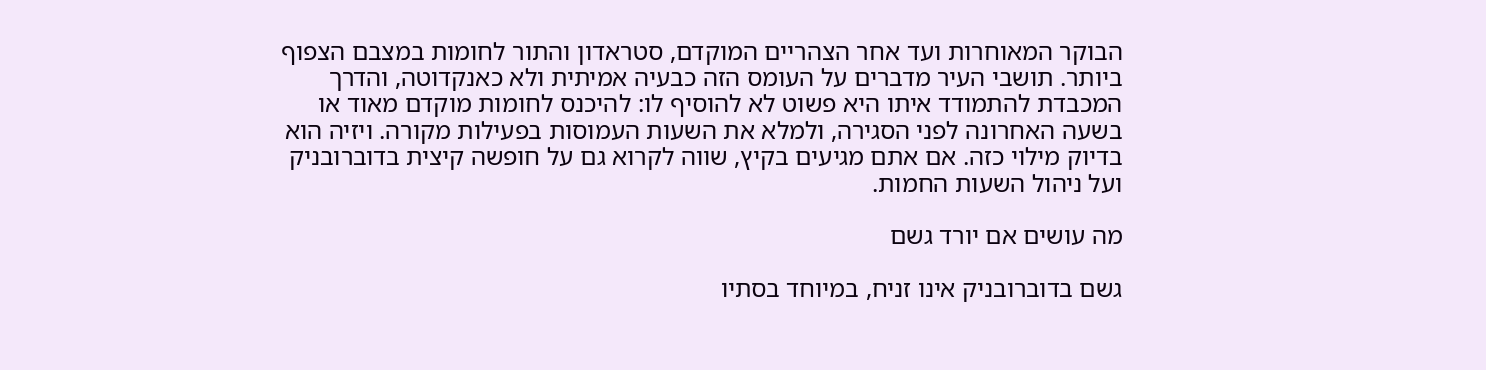הבוקר המאוחרות ועד אחר הצהריים המוקדם, סטראדון והתור לחומות במצבם הצפוף ביותר. תושבי העיר מדברים על העומס הזה כבעיה אמיתית ולא כאנקדוטה, והדרך המכבדת להתמודד איתו היא פשוט לא להוסיף לו: להיכנס לחומות מוקדם מאוד או בשעה האחרונה לפני הסגירה, ולמלא את השעות העמוסות בפעילות מקורה. ויזיה הוא בדיוק מילוי כזה. אם אתם מגיעים בקיץ, שווה לקרוא גם על חופשה קיצית בדוברובניק ועל ניהול השעות החמות.

מה עושים אם יורד גשם

גשם בדוברובניק אינו זניח, במיוחד בסתיו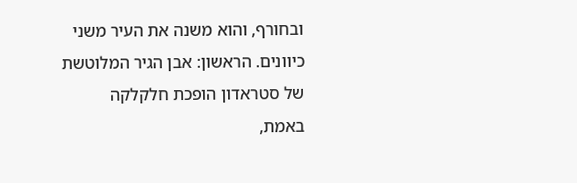ובחורף, והוא משנה את העיר משני כיוונים. הראשון: אבן הגיר המלוטשת של סטראדון הופכת חלקלקה באמת,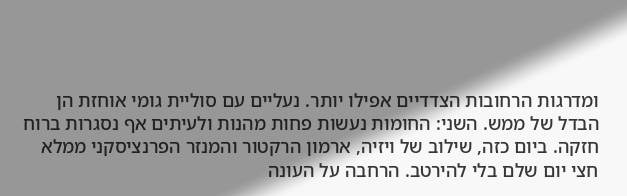ומדרגות הרחובות הצדדיים אפילו יותר. נעליים עם סוליית גומי אוחזת הן הבדל של ממש. השני: החומות נעשות פחות מהנות ולעיתים אף נסגרות ברוח חזקה. ביום כזה, שילוב של ויזיה, ארמון הרקטור והמנזר הפרנציסקני ממלא חצי יום שלם בלי להירטב. הרחבה על העונה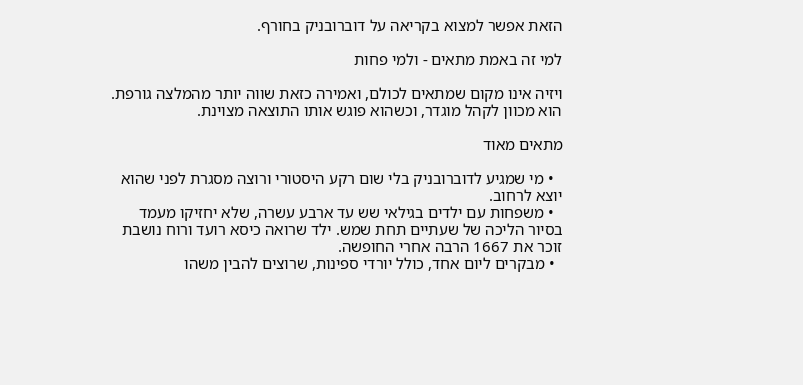הזאת אפשר למצוא בקריאה על דוברובניק בחורף.

למי זה באמת מתאים - ולמי פחות

ויזיה אינו מקום שמתאים לכולם, ואמירה כזאת שווה יותר מהמלצה גורפת. הוא מכוון לקהל מוגדר, וכשהוא פוגש אותו התוצאה מצוינת.

מתאים מאוד

  • מי שמגיע לדוברובניק בלי שום רקע היסטורי ורוצה מסגרת לפני שהוא יוצא לרחוב.
  • משפחות עם ילדים בגילאי שש עד ארבע עשרה, שלא יחזיקו מעמד בסיור הליכה של שעתיים תחת שמש. ילד שרואה כיסא רועד ורוח נושבת זוכר את 1667 הרבה אחרי החופשה.
  • מבקרים ליום אחד, כולל יורדי ספינות, שרוצים להבין משהו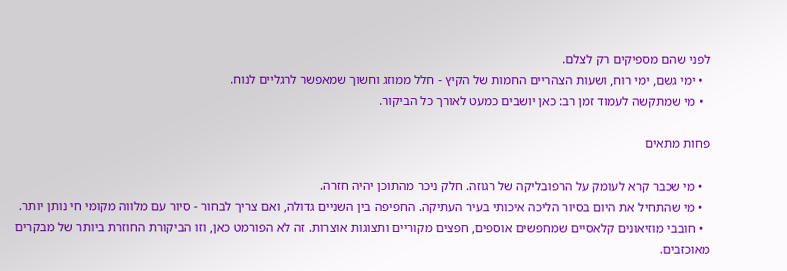לפני שהם מספיקים רק לצלם.
  • ימי גשם, ימי רוח, ושעות הצהריים החמות של הקיץ - חלל ממוזג וחשוך שמאפשר לרגליים לנוח.
  • מי שמתקשה לעמוד זמן רב: כאן יושבים כמעט לאורך כל הביקור.

פחות מתאים

  • מי שכבר קרא לעומק על הרפובליקה של רגוזה. חלק ניכר מהתוכן יהיה חזרה.
  • מי שהתחיל את היום בסיור הליכה איכותי בעיר העתיקה. החפיפה בין השניים גדולה, ואם צריך לבחור - סיור עם מלווה מקומי חי נותן יותר.
  • חובבי מוזיאונים קלאסיים שמחפשים אוספים, חפצים מקוריים ותצוגות אוצרות. זה לא הפורמט כאן, וזו הביקורת החוזרת ביותר של מבקרים מאוכזבים.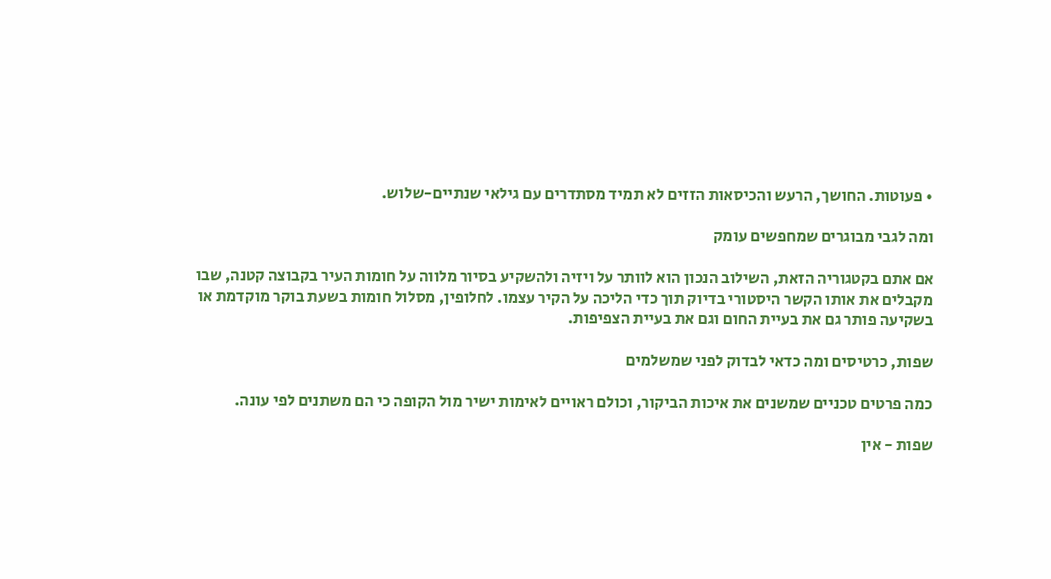• פעוטות. החושך, הרעש והכיסאות הזזים לא תמיד מסתדרים עם גילאי שנתיים-שלוש.

ומה לגבי מבוגרים שמחפשים עומק

אם אתם בקטגוריה הזאת, השילוב הנכון הוא לוותר על ויזיה ולהשקיע בסיור מלווה על חומות העיר בקבוצה קטנה, שבו מקבלים את אותו הקשר היסטורי בדיוק תוך כדי הליכה על הקיר עצמו. לחלופין, מסלול חומות בשעת בוקר מוקדמת או בשקיעה פותר גם את בעיית החום וגם את בעיית הצפיפות.

שפות, כרטיסים ומה כדאי לבדוק לפני שמשלמים

כמה פרטים טכניים שמשנים את איכות הביקור, וכולם ראויים לאימות ישיר מול הקופה כי הם משתנים לפי עונה.

שפות - אין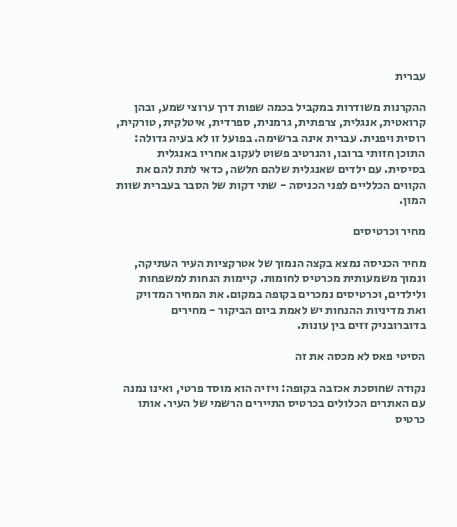עברית

ההקרנות משודרות במקביל בכמה שפות דרך ערוצי שמע, ובהן קרואטית, אנגלית, צרפתית, גרמנית, ספרדית, איטלקית, טורקית, רוסית ויפנית. עברית אינה ברשימה. בפועל זו לא בעיה גדולה: התוכן חזותי ברובו, והנרטיב פשוט לעקוב אחריו באנגלית בסיסית. עם ילדים שאנגלית שלהם חלשה, כדאי לתת להם את הקווים הכלליים לפני הכניסה - שתי דקות של הסבר בעברית שוות המון.

מחיר וכרטיסים

מחיר הכניסה נמצא בקצה הנמוך של אטרקציות העיר העתיקה, ונמוך משמעותית מכרטיס לחומות. קיימות הנחות למשפחות ולילדים, וכרטיסים נמכרים בקופה במקום. את המחיר המדויק ואת מדיניות ההנחות יש לאמת ביום הביקור - מחירים בדוברובניק זזים בין עונות.

הסיטי פאס לא מכסה את זה

נקודה שחוסכת אכזבה בקופה: ויזיה הוא מוסד פרטי, ואינו נמנה עם האתרים הכלולים בכרטיס התיירים הרשמי של העיר. אותו כרטיס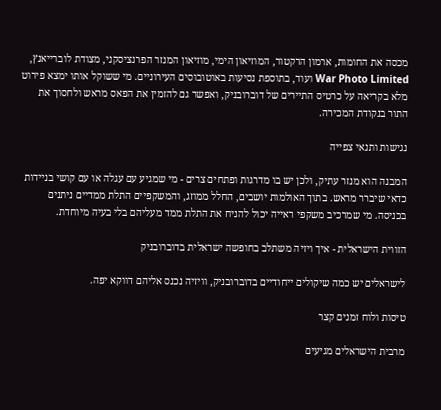מכסה את החומות, ארמון הרקטור, המוזיאון הימי, מוזיאון המנזר הפרנציסקני, מצודת לוברייאנץ, War Photo Limited ועוד, בתוספת נסיעות באוטובוסים העירוניים. מי ששוקל אותו ימצא פירוט מלא בקריאה על כרטיס התיירים של דוברובניק, ואפשר גם להזמין את הפאס מראש ולחסוך את התור בנקודת המכירה.

נגישות ותנאי צפייה

המבנה הוא מנזר עתיק, ולכן יש בו מדרגות ופתחים צרים - מי שמגיע עם עגלה או עם קושי בניידות כדאי שיברר מראש. בתוך האולמות יושבים, החלל ממוזג, והמשקפיים התלת ממדיים ניתנים בכניסה. מי שמרכיב משקפי ראייה יכול להניח את התלת ממד מעליהם בלי בעיה מיוחדת.

הזווית הישראלית - איך ויזיה משתלב בחופשה ישראלית בדוברובניק

לישראלים יש כמה שיקולים ייחודיים בדוברובניק, וויזיה נכנס אליהם דווקא יפה.

טיסות ולוח זמנים קצר

מרבית הישראלים מגיעים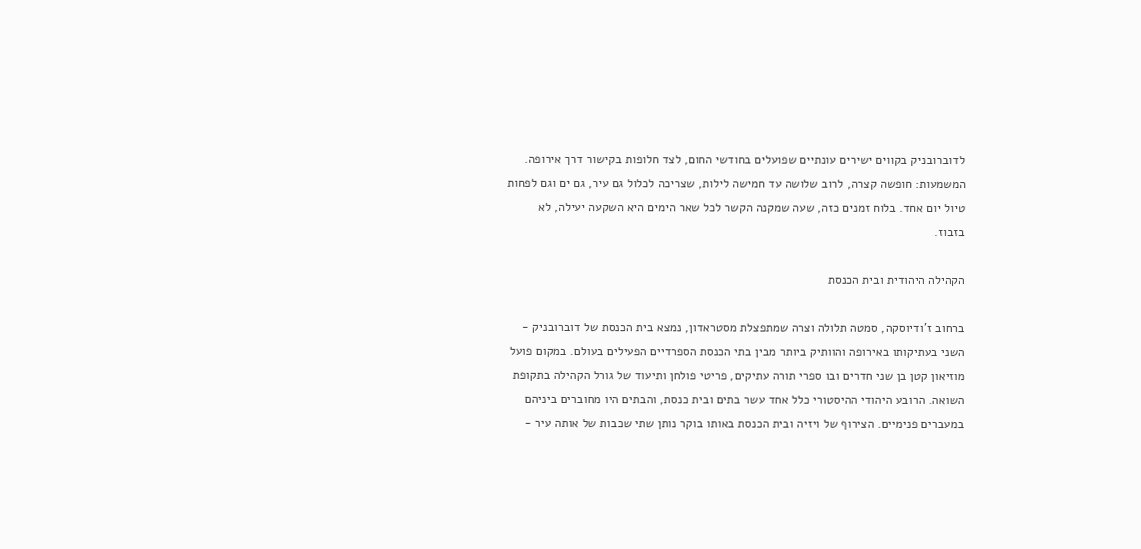לדוברובניק בקווים ישירים עונתיים שפועלים בחודשי החום, לצד חלופות בקישור דרך אירופה. המשמעות: חופשה קצרה, לרוב שלושה עד חמישה לילות, שצריכה לכלול גם עיר, גם ים וגם לפחות טיול יום אחד. בלוח זמנים כזה, שעה שמקנה הקשר לכל שאר הימים היא השקעה יעילה, לא בזבוז.

הקהילה היהודית ובית הכנסת

ברחוב ז'ודיוסקה, סמטה תלולה וצרה שמתפצלת מסטראדון, נמצא בית הכנסת של דוברובניק - השני בעתיקותו באירופה והוותיק ביותר מבין בתי הכנסת הספרדיים הפעילים בעולם. במקום פועל מוזיאון קטן בן שני חדרים ובו ספרי תורה עתיקים, פריטי פולחן ותיעוד של גורל הקהילה בתקופת השואה. הרובע היהודי ההיסטורי כלל אחד עשר בתים ובית כנסת, והבתים היו מחוברים ביניהם במעברים פנימיים. הצירוף של ויזיה ובית הכנסת באותו בוקר נותן שתי שכבות של אותה עיר -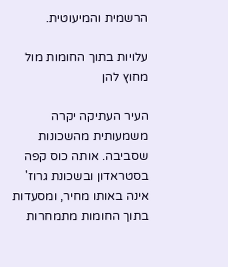הרשמית והמיעוטית.

עלויות בתוך החומות מול מחוץ להן

העיר העתיקה יקרה משמעותית מהשכונות שסביבה. אותה כוס קפה בסטראדון ובשכונת גרוז' אינה באותו מחיר, ומסעדות בתוך החומות מתמחרות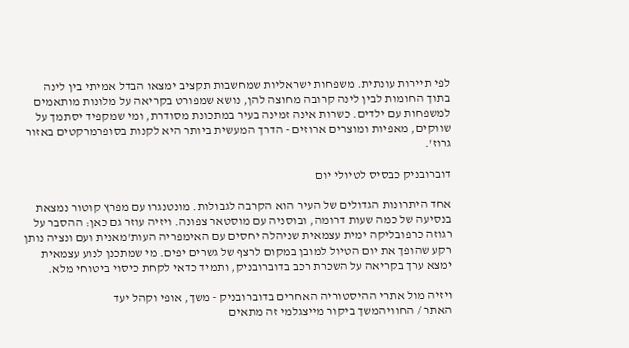לפי תיירות עונתית. משפחות ישראליות שמחשבות תקציב ימצאו הבדל אמיתי בין לינה בתוך החומות לבין לינה קרובה מחוצה להן, נושא שמפורט בקריאה על מלונות מותאמים למשפחות עם ילדים. כשרות אינה זמינה בעיר במתכונת מסודרת, ומי שמקפיד יסתמך על שווקים, מאפיות ומוצרים ארוזים - הדרך המעשית ביותר היא לקנות בסופרמרקטים באזור גרוז'.

דוברובניק כבסיס לטיולי יום

אחד היתרונות הגדולים של העיר הוא הקרבה לגבולות. מונטנגרו עם מפרץ קוטור נמצאת בנסיעה של כמה שעות דרומה, ובוסניה עם מוסטאר צפונה. ויזיה עוזר גם כאן: ההסבר על רגוזה כרפובליקה ימית עצמאית שניהלה יחסים עם האימפריה העות'מאנית ועם ונציה נותן רקע שהופך את יום הטיול למובן במקום לרצף של גשרים יפים. מי שמתכנן לנוע עצמאית ימצא ערך בקריאה על השכרת רכב בדוברובניק, ותמיד כדאי לקחת כיסוי ביטוחי מלא.

ויזיה מול אתרי ההיסטוריה האחרים בדוברובניק - משך, אופי וקהל יעד
האתר / החוויהמשך ביקור מייצגלמי זה מתאים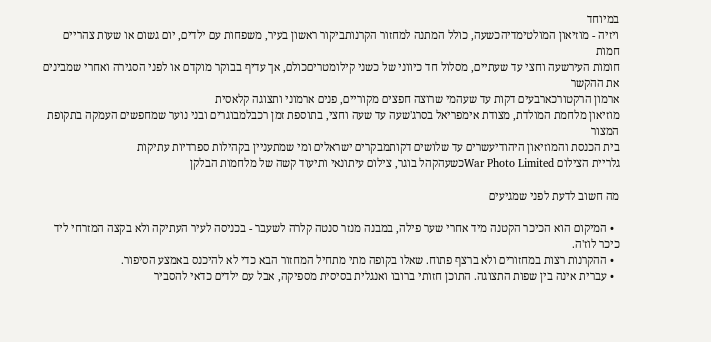במיוחד
ויזיה - מוזיאון המולטימדיהכשעה, כולל המתנה למחזור הקרנותביקור ראשון בעיר, משפחות עם ילדים, יום גשום או שעות צהריים חמות
חומות העירשעה וחצי עד שעתיים, מסלול חד כיווני של כשני קילומטריםכולם, אך עדיף בבוקר מוקדם או לפני הסגירה ואחרי שמבינים את ההקשר
ארמון הרקטורכארבעים דקות עד שעהמי שרוצה חפצים מקוריים, פנים ארמוני ותצוגה קלאסית
מוזיאון מלחמת המולדת, מצודת אימפריאל בסרג'שעה עד שעה וחצי, בתוספת זמן רכבלמבוגרים ובני נוער שמחפשים העמקה בתקופת המצור
בית הכנסת והמוזיאון היהודיעשרים עד שלושים דקותמבקרים ישראלים ומי שמתעניין בקהילות ספרדיות עתיקות
גלריית הצילום War Photo Limitedכשעהקהל בוגר, צילום עיתונאי ותיעוד קשה של מלחמות הבלקן

מה חשוב לדעת לפני שמגיעים

  • המיקום הוא הכיכר הקטנה מיד אחרי שער פילה, במבנה מנזר סנטה קלרה לשעבר - בכניסה לעיר העתיקה ולא בקצה המזרחי ליד כיכר לוז'ה.
  • ההקרנות רצות במחזורים ולא ברצף פתוח. שאלו בקופה מתי מתחיל המחזור הבא כדי לא להיכנס באמצע הסיפור.
  • עברית אינה בין שפות התצוגה. התוכן חזותי ברובו ואנגלית בסיסית מספיקה, אבל עם ילדים כדאי להסביר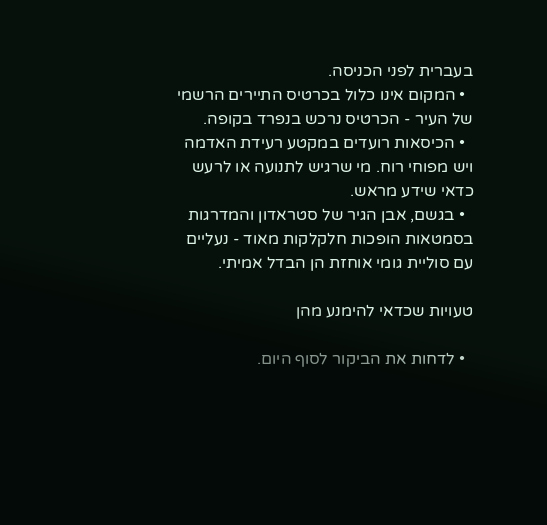בעברית לפני הכניסה.
  • המקום אינו כלול בכרטיס התיירים הרשמי של העיר - הכרטיס נרכש בנפרד בקופה.
  • הכיסאות רועדים במקטע רעידת האדמה ויש מפוחי רוח. מי שרגיש לתנועה או לרעש כדאי שידע מראש.
  • בגשם, אבן הגיר של סטראדון והמדרגות בסמטאות הופכות חלקלקות מאוד - נעליים עם סוליית גומי אוחזת הן הבדל אמיתי.

טעויות שכדאי להימנע מהן

  • לדחות את הביקור לסוף היום.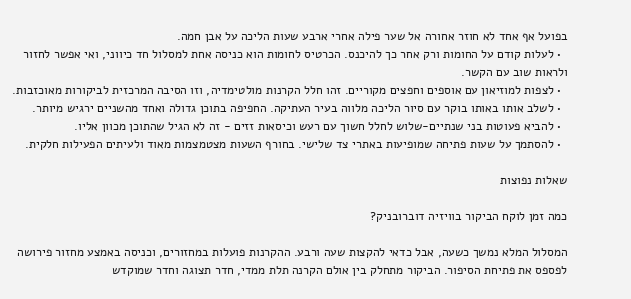בפועל אף אחד לא חוזר אחורה אל שער פילה אחרי ארבע שעות הליכה על אבן חמה.
  • לעלות קודם על החומות ורק אחר כך להיכנס. הכרטיס לחומות הוא כניסה אחת למסלול חד כיווני, ואי אפשר לחזור ולראות שוב עם הקשר.
  • לצפות למוזיאון עם אוספים וחפצים מקוריים. זהו חלל הקרנות מולטימדיה, וזו הסיבה המרכזית לביקורות מאוכזבות.
  • לשלב אותו באותו בוקר עם סיור הליכה מלווה בעיר העתיקה. החפיפה בתוכן גדולה ואחד מהשניים ירגיש מיותר.
  • להביא פעוטות בני שנתיים-שלוש לחלל חשוך עם רעש וכיסאות זזים - זה לא הגיל שהתוכן מכוון אליו.
  • להסתמך על שעות פתיחה שמופיעות באתרי צד שלישי. בחורף השעות מצטמצמות מאוד ולעיתים הפעילות חלקית.

שאלות נפוצות

כמה זמן לוקח הביקור בוויזיה דוברובניק?

המסלול המלא נמשך כשעה, אבל כדאי להקצות שעה ורבע. ההקרנות פועלות במחזורים, וכניסה באמצע מחזור פירושה לפספס את פתיחת הסיפור. הביקור מתחלק בין אולם הקרנה תלת ממדי, חדר תצוגה וחדר שמוקדש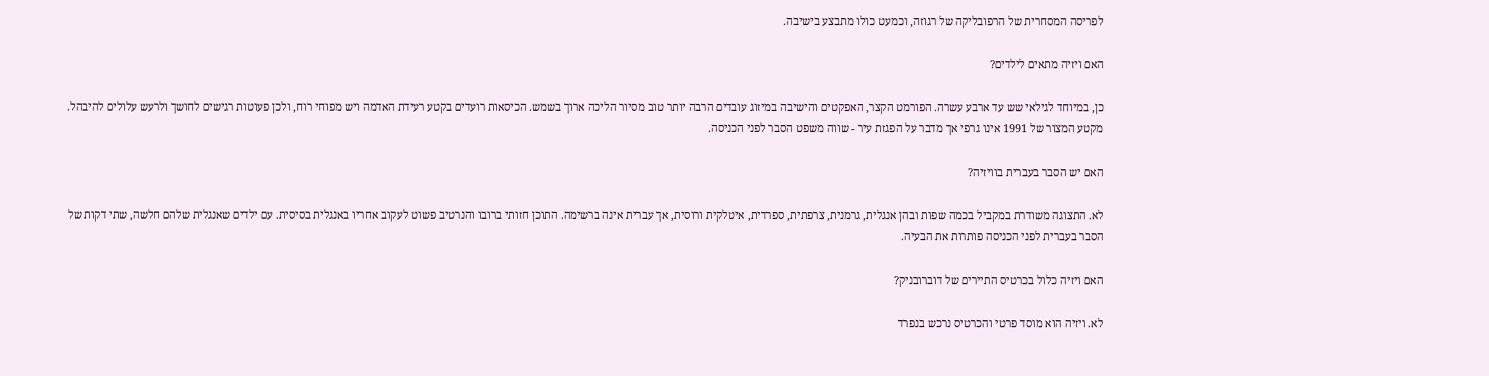לפריסה המסחרית של הרפובליקה של רגוזה, וכמעט כולו מתבצע בישיבה.

האם ויזיה מתאים לילדים?

כן, במיוחד לגילאי שש עד ארבע עשרה. הפורמט הקצר, האפקטים והישיבה במיזוג עובדים הרבה יותר טוב מסיור הליכה ארוך בשמש. הכיסאות רועדים בקטע רעידת האדמה ויש מפוחי רוח, ולכן פעוטות רגישים לחושך ולרעש עלולים להיבהל. מקטע המצור של 1991 אינו גרפי אך מדבר על הפגזת עיר - שווה משפט הסבר לפני הכניסה.

האם יש הסבר בעברית בוויזיה?

לא. התצוגה משודרת במקביל בכמה שפות ובהן אנגלית, גרמנית, צרפתית, ספרדית, איטלקית ורוסית, אך עברית אינה ברשימה. התוכן חזותי ברובו והנרטיב פשוט לעקוב אחריו באנגלית בסיסית. עם ילדים שאנגלית שלהם חלשה, שתי דקות של הסבר בעברית לפני הכניסה פותרות את הבעיה.

האם ויזיה כלול בכרטיס התיירים של דוברובניק?

לא. ויזיה הוא מוסד פרטי והכרטיס נרכש בנפרד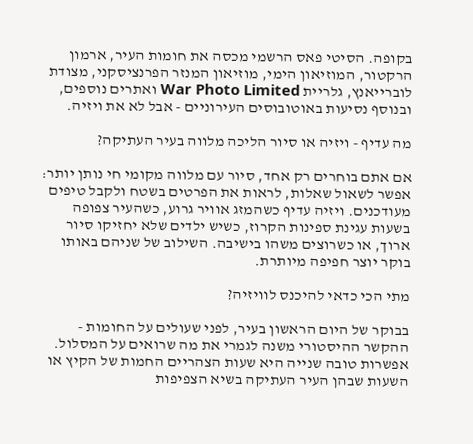בקופה. הסיטי פאס הרשמי מכסה את חומות העיר, ארמון הרקטור, המוזיאון הימי, מוזיאון המנזר הפרנציסקני, מצודת לוברייאנץ, גלריית War Photo Limited ואתרים נוספים, ובנוסף נסיעות באוטובוסים העירוניים - אבל לא את ויזיה.

מה עדיף - ויזיה או סיור הליכה מלווה בעיר העתיקה?

אם אתם בוחרים רק אחד, סיור עם מלווה מקומי חי נותן יותר: אפשר לשאול שאלות, לראות את הפרטים בשטח ולקבל טיפים מעודכנים. ויזיה עדיף כשהמזג אוויר גרוע, כשהעיר צפופה בשעות עגינת ספינות הקרוז, כשיש ילדים שלא יחזיקו סיור ארוך, או כשרוצים משהו בישיבה. השילוב של שניהם באותו בוקר יוצר חפיפה מיותרת.

מתי הכי כדאי להיכנס לוויזיה?

בבוקר של היום הראשון בעיר, לפני שעולים על החומות - ההקשר ההיסטורי משנה לגמרי את מה שרואים על המסלול. אפשרות טובה שנייה היא שעות הצהריים החמות של הקיץ או השעות שבהן העיר העתיקה בשיא הצפיפות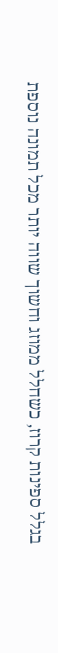בגלל ספינות קרוז, כשחלל ממוזג וחשוך שווה יותר מכל תמונה נוספת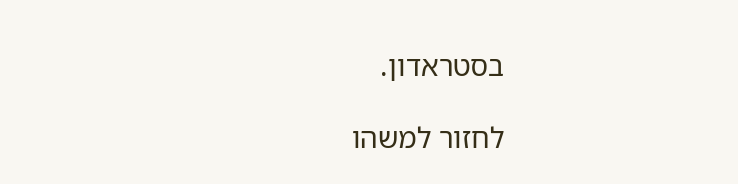בסטראדון.

לחזור למשהו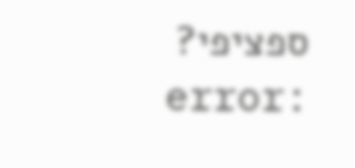ספציפי?
error: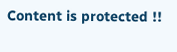Content is protected !!